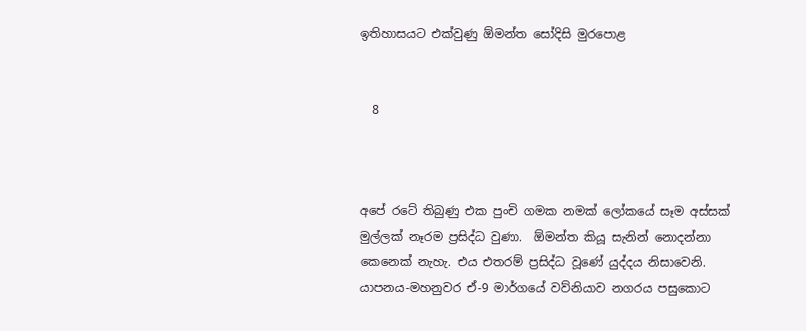ඉතිහාසයට එක්වුණු ඕමන්ත සෝදිසි මුරපොළ


  8



අපේ රටේ තිබුණු එක පුංචි ගමක නමක් ලෝකයේ සෑම අස්සක් මුල්ලක් නෑරම ප්‍රසිද්ධ වුණා.  ඕමන්ත කියූ සැනින් නොදන්නා කෙනෙක් නැහැ. එය එතරම් ප්‍රසිද්ධ වූණේ යුද්දය නිසාවෙනි. යාපනය-මහනුවර ඒ-9 මාර්ගයේ වව්නියාව නගරය පසුකොට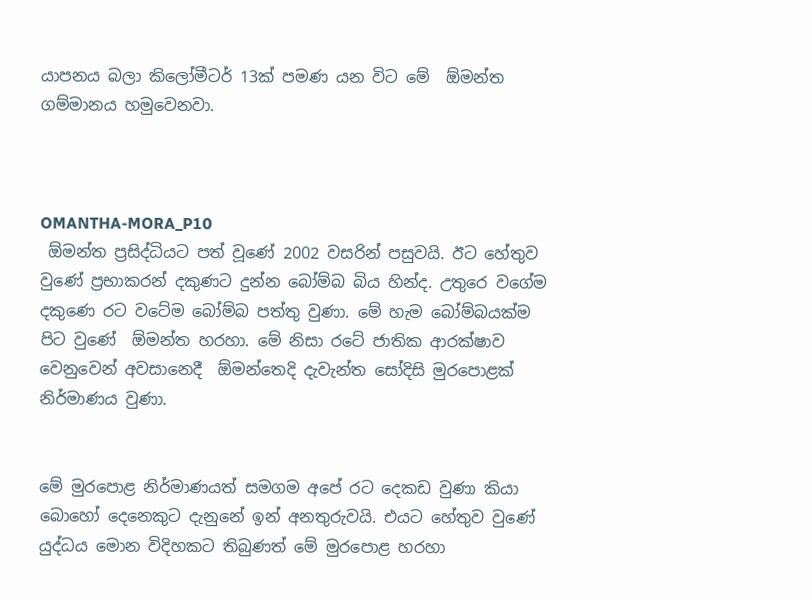යාපනය බලා කිලෝමීටර් 13ක් පමණ යන විට මේ  ඕමන්ත ගම්මානය හමුවෙනවා.



OMANTHA-MORA_P10
 ඕමන්ත ප්‍රසිද්ධියට පත් වූණේ 2002 වසරින් පසුවයි. ඊට හේතුව වුණේ ප්‍රභාකරන් දකුණට දුන්න බෝම්බ බිය හින්ද. උතුරෙ වගේම දකුණෙ රට වටේම බෝම්බ පත්තු වුණා. මේ හැම බෝම්බයක්ම පිට වුණේ  ඕමන්ත හරහා. මේ නිසා රටේ ජාතික ආරක්ෂාව වෙනුවෙන් අවසානෙදී  ඕමන්තෙදි දැවැන්ත සෝදිසි මුරපොළක් නිර්මාණය වුණා.


මේ මුරපොළ නිර්මාණයත් සමගම අපේ රට දෙකඩ වුණා කියා බොහෝ දෙනෙකුට දැනුනේ ඉන් අනතුරුවයි. එයට හේතුව වුණේ යුද්ධය මොන විදිහකට තිබුණත් මේ මුරපොළ හරහා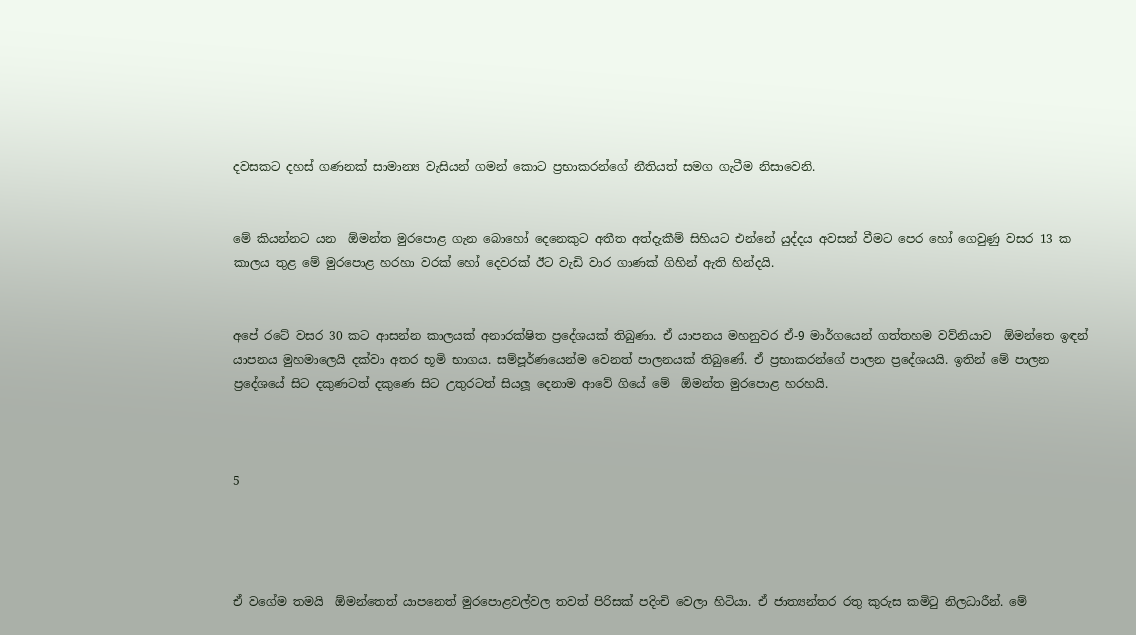දවසකට දහස් ගණනක් සාමාන්‍ය වැසියන් ගමන් කොට ප්‍රභාකරන්ගේ නීතියත් සමග ගැටීම නිසාවෙනි.


මේ කියන්නට යන  ඕමන්ත මුරපොළ ගැන බොහෝ දෙනෙකුට අතීත අත්දැකීම් සිහියට එන්නේ යුද්දය අවසන් වීමට පෙර හෝ ගෙවුණු වසර 13 ක කාලය තුළ මේ මුරපොළ හරහා වරක් හෝ දෙවරක් ඊට වැඩි වාර ගාණක් ගිහින් ඇති හින්දයි.


අපේ රටේ වසර 30 කට ආසන්න කාලයක් අනාරක්ෂිත ප්‍රදේශයක් තිබුණා. ඒ යාපනය මහනුවර ඒ-9 මාර්ගයෙන් ගත්තහම වව්නියාව  ඕමන්තෙ ඉඳන් යාපනය මුහමාලෙයි දක්වා අතර භූමි භාගය. සම්පූර්ණයෙන්ම වෙනත් පාලනයක් තිබුණේ. ඒ ප්‍රභාකරන්ගේ පාලන ප්‍රදේශයයි. ඉතින් මේ පාලන ප්‍රදේශයේ සිට දකුණටත් දකුණෙ සිට උතුරටත් සියලූ දෙනාම ආවේ ගියේ මේ  ඕමන්ත මුරපොළ හරහයි.



5




ඒ වගේම තමයි  ඕමන්තෙත් යාපනෙත් මුරපොළවල්වල තවත් පිරිසක් පදිංචි වෙලා හිටියා. ඒ ජාත්‍යන්තර රතු කුරුස කමිටු නිලධාරීන්. මේ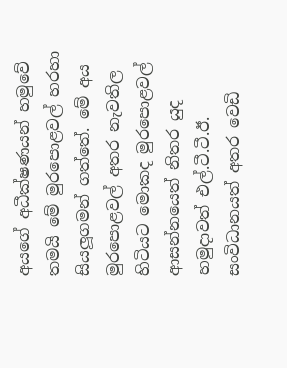අයගේ අධීක්ෂණයන් හමුවේ තමයි මේ මුරපොළවල් හරහා සියලූගමන් ගත්තේ. මේ අය මුරපොළවල් අතර නැවතිල හිටියට මොකද මුරපොළවල් ආසන්නයෙත් නිතර යුද හමුදාවත් එල්.ටී.ටී.ඊ. සංවිධානයත් අතර වෙඩි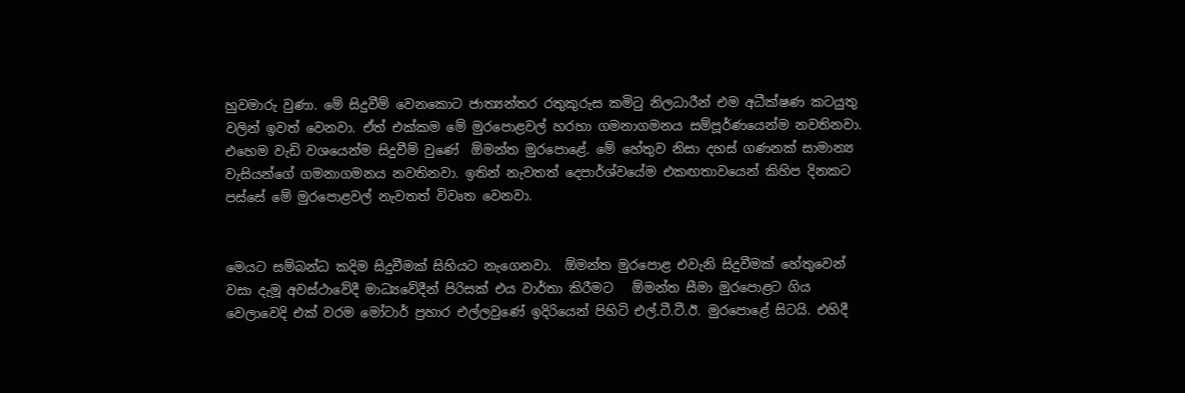හුවමාරු වුණා. මේ සිදුවීම් වෙනකොට ජාත්‍යන්තර රතුකුරුස කමිටු නිලධාරීන් එම අධීක්ෂණ කටයුතු වලින් ඉවත් වෙනවා. ඒත් එක්කම මේ මුරපොළවල් හරහා ගමනාගමනය සම්පූර්ණයෙන්ම නවතිනවා. එහෙම වැඩි වශයෙන්ම සිදුවීම් වුණේ  ඕමන්ත මුරපොළේ. මේ හේතුව නිසා දහස් ගණනක් සාමාන්‍ය වැසියන්ගේ ගමනාගමනය නවතිනවා. ඉතින් නැවතත් දෙපාර්ශ්වයේම එකඟතාවයෙන් කිහිප දිනකට පස්සේ මේ මුරපොළවල් නැවතත් විවෘත වෙනවා.


මෙයට සම්බන්ධ කදිම සිදුවීමක් සිහියට නැගෙනවා.  ඕමන්ත මුරපොළ එවැනි සිදුවීමක් හේතුවෙන් වසා දැමූ අවස්ථාවේදී මාධ්‍යවේදීන් පිරිසක් එය වාර්තා කිරීමට   ඕමන්ත සීමා මුරපොළට ගිය වෙලාවෙදි එක් වරම මෝටාර් ප්‍රහාර එල්ලවුණේ ඉදිරියෙන් පිහිටි එල්.ටී.ටී.ඊ. මුරපොළේ සිටයි. එහිදී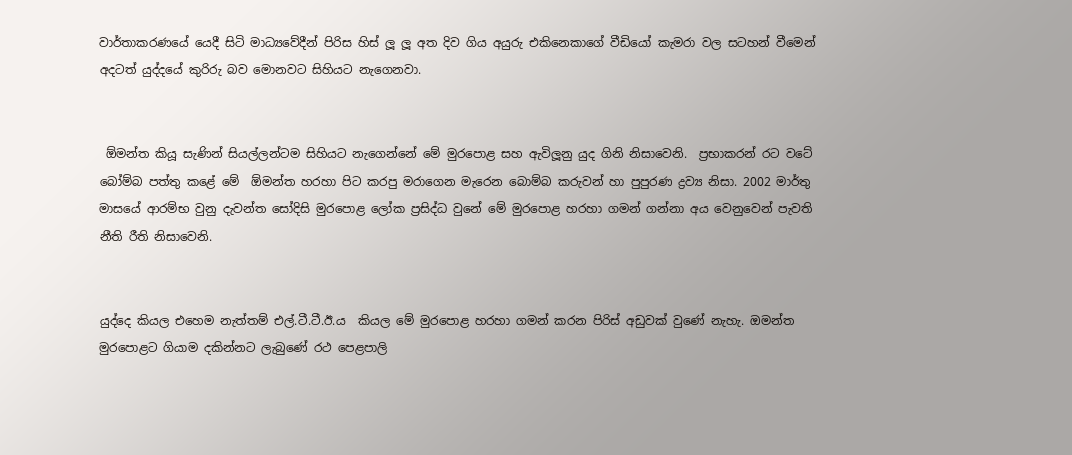වාර්තාකරණයේ යෙදී සිටි මාධ්‍යවේදීන් පිරිස හිස් ලූ ලූ අත දිව ගිය අයුරු එකිනෙකාගේ වීඩියෝ කැමරා වල සටහන් වීමෙන් අදටත් යුද්දයේ කුරිරු බව මොනවට සිහියට නැගෙනවා.


 ඕමන්ත කියූ සැණින් සියල්ලන්ටම සිහියට නැගෙන්නේ මේ මුරපොළ සහ ඇවිලූනු යුද ගිනි නිසාවෙනි.  ප්‍රභාකරන් රට වටේ බෝම්බ පත්තු කළේ මේ  ඕමන්ත හරහා පිට කරපු මරාගෙන මැරෙන බොම්බ කරුවන් හා පුපුරණ ද්‍රව්‍ය නිසා. 2002 මාර්තු මාසයේ ආරම්භ වුනු දැවන්ත සෝදිසි මුරපොළ ලෝක ප්‍රසිද්ධ වුනේ මේ මුරපොළ හරහා ගමන් ගන්නා අය වෙනුවෙන් පැවති නීති රීති නිසාවෙනි.


යුද්දෙ කියල එහෙම නැත්තම් එල්.ටී.ටී.ඊ.ය  කියල මේ මුරපොළ හරහා ගමන් කරන පිරිස් අඩුවක් වුණේ නැහැ. ඔමන්ත මුරපොළට ගියාම දකින්නට ලැබුණේ රථ පෙළපාලි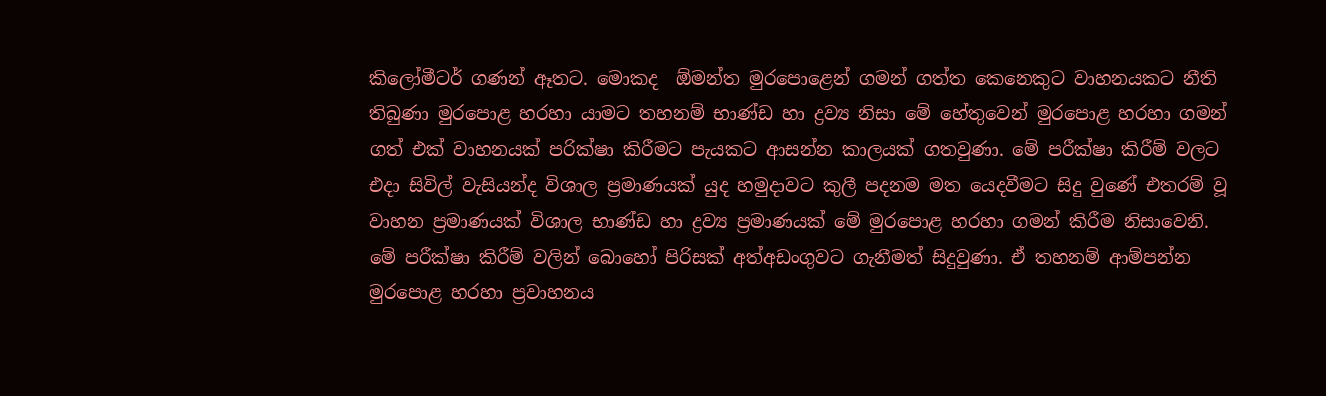කිලෝමීටර් ගණන් ඈතට. මොකද  ඕමන්ත මුරපොළෙන් ගමන් ගත්ත කෙනෙකුට වාහනයකට නීති තිබුණා මුරපොළ හරහා යාමට තහනම් භාණ්ඩ හා ද්‍රව්‍ය නිසා මේ හේතුවෙන් මුරපොළ හරහා ගමන් ගත් එක් වාහනයක් පරික්ෂා කිරීමට පැයකට ආසන්න කාලයක් ගතවුණා. මේ පරීක්ෂා කිරීම් වලට එදා සිවිල් වැසියන්ද විශාල ප්‍රමාණයක් යුද හමුදාවට කුලී පදනම මත යෙදවීමට සිදු වුණේ එතරම් වූ වාහන ප්‍රමාණයක් විශාල භාණ්ඩ හා ද්‍රව්‍ය ප්‍රමාණයක් මේ මුරපොළ හරහා ගමන් කිරීම නිසාවෙනි. මේ පරීක්ෂා කිරීම් වලින් බොහෝ පිරිසක් අත්අඩංගුවට ගැනීමත් සිදුවුණා. ඒ තහනම් ආම්පන්න මුරපොළ හරහා ප්‍රවාහනය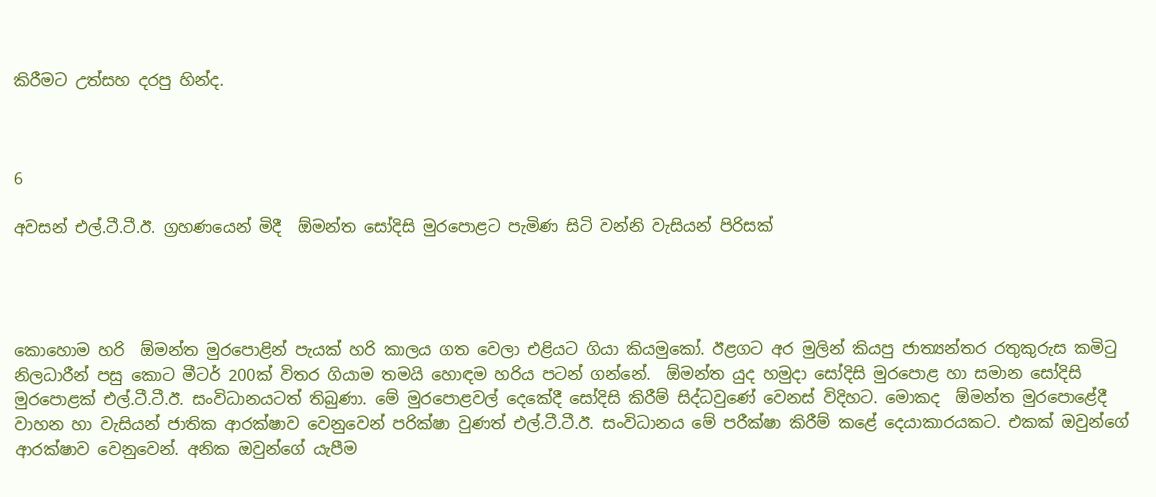කිරීමට උත්සහ දරපු හින්ද.



6

අවසන් එල්.ටී.ටී.ඊ. ග්‍රහණයෙන් මිදී  ඕමන්ත සෝදිසි මුරපොළට පැමිණ සිටි වන්නි වැසියන් පිරිසක්




කොහොම හරි  ඕමන්ත මුරපොළින් පැයක් හරි කාලය ගත වෙලා එළියට ගියා කියමුකෝ. ඊළගට අර මුලින් කියපු ජාත්‍යන්තර රතුකුරුස කමිටු නිලධාරීන් පසු කොට මීටර් 200ක් විතර ගියාම තමයි හොඳම හරිය පටන් ගන්නේ.  ඕමන්ත යුද හමුදා සෝදිසි මුරපොළ හා සමාන සෝදිසි මුරපොළක් එල්.ටී.ටී.ඊ. සංවිධානයටත් තිබුණා. මේ මුරපොළවල් දෙකේදී සෝදිසි කිරීම් සිද්ධවුණේ වෙනස් විදිහට. මොකද  ඕමන්ත මුරපොළේදී වාහන හා වැසියන් ජාතික ආරක්ෂාව වෙනුවෙන් පරික්ෂා වුණත් එල්.ටී.ටී.ඊ. සංවිධානය මේ පරීක්ෂා කිරීම් කළේ දෙයාකාරයකට. එකක් ඔවුන්ගේ ආරක්ෂාව වෙනුවෙන්. අනික ඔවුන්ගේ යැපීම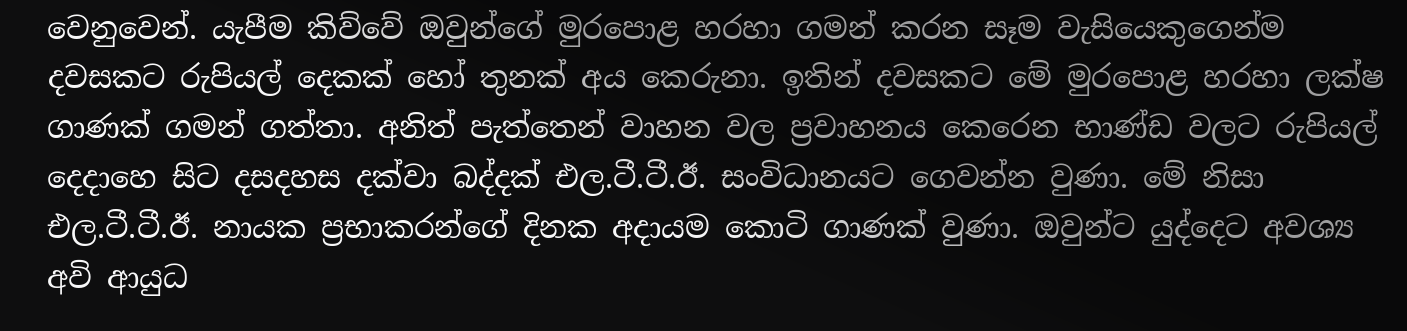වෙනුවෙන්. යැපීම කිව්වේ ඔවුන්ගේ මුරපොළ හරහා ගමන් කරන සෑම වැසියෙකුගෙන්ම දවසකට රුපියල් දෙකක් හෝ තුනක් අය කෙරුනා. ඉතින් දවසකට මේ මුරපොළ හරහා ලක්ෂ ගාණක් ගමන් ගත්තා. අනිත් පැත්තෙන් වාහන වල ප්‍රවාහනය කෙරෙන භාණ්ඩ වලට රුපියල් දෙදාහෙ සිට දසදහස දක්වා බද්දක් එල.ටී.ටී.ඊ. සංවිධානයට ගෙවන්න වුණා. මේ නිසා එල.ටී.ටී.ඊ. නායක ප්‍රභාකරන්ගේ දිනක අදායම කොටි ගාණක් වුණා. ඔවුන්ට යුද්දෙට අවශ්‍ය අවි ආයුධ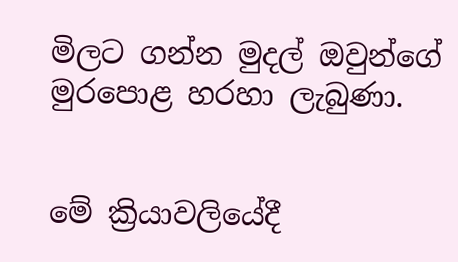මිලට ගන්න මුදල් ඔවුන්ගේ මුරපොළ හරහා ලැබුණා.


මේ ක්‍රියාවලියේදී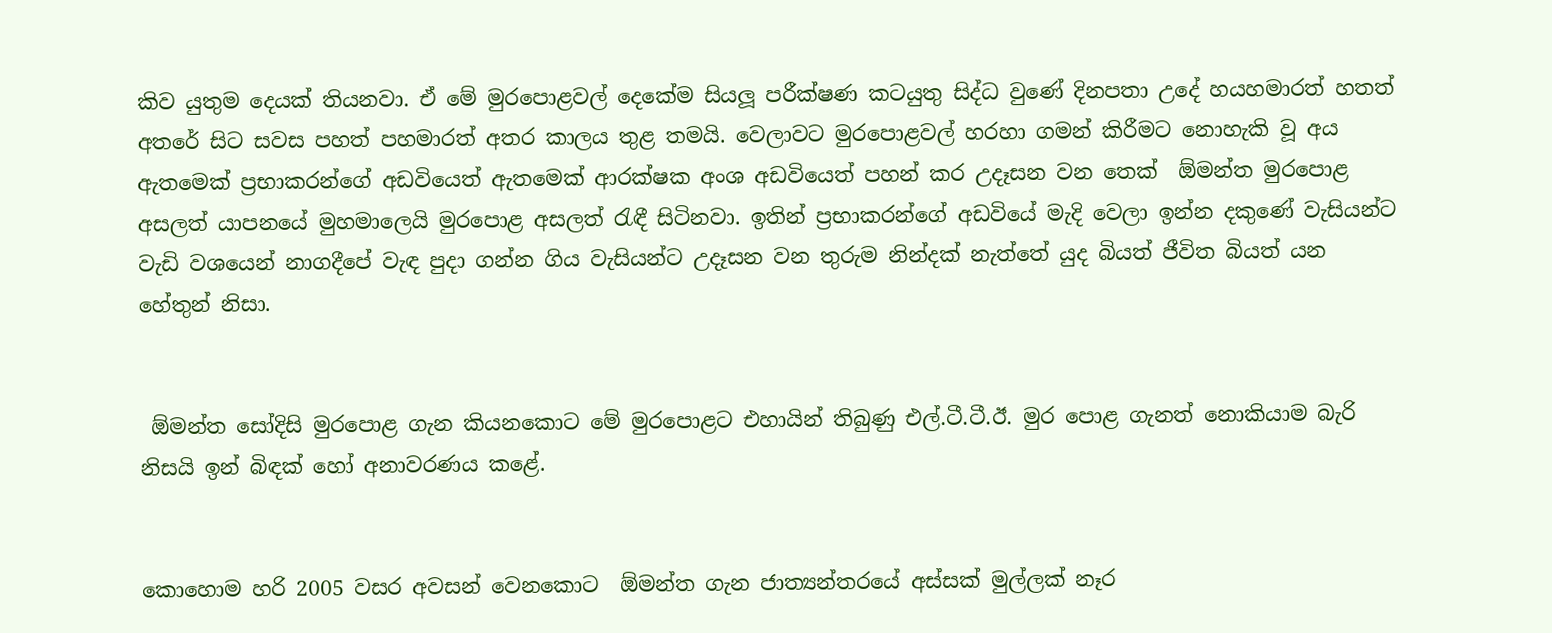කිව යුතුම දෙයක් තියනවා. ඒ මේ මුරපොළවල් දෙකේම සියලූ පරීක්ෂණ කටයුතු සිද්ධ වුණේ දිනපතා උදේ හයහමාරත් හතත් අතරේ සිට සවස පහත් පහමාරත් අතර කාලය තුළ තමයි. වෙලාවට මුරපොළවල් හරහා ගමන් කිරීමට නොහැකි වූ අය ඇතමෙක් ප්‍රභාකරන්ගේ අඩවියෙත් ඇතමෙක් ආරක්ෂක අංශ අඩවියෙත් පහන් කර උදෑසන වන තෙක්  ඕමන්ත මුරපොළ අසලත් යාපනයේ මුහමාලෙයි මුරපොළ අසලත් රැඳී සිටිනවා. ඉතින් ප්‍රභාකරන්ගේ අඩවියේ මැදි වෙලා ඉන්න දකුණේ වැසියන්ට වැඩි වශයෙන් නාගදීපේ වැඳ පුදා ගන්න ගිය වැසියන්ට උදෑසන වන තුරුම නින්දක් නැත්තේ යුද බියත් ජීවිත බියත් යන හේතුන් නිසා.


 ඕමන්ත සෝදිසි මුරපොළ ගැන කියනකොට මේ මුරපොළට එහායින් තිබුණු එල්.ටී.ටී.ඊ. මුර පොළ ගැනත් නොකියාම බැරි නිසයි ඉන් බිඳක් හෝ අනාවරණය කළේ.


කොහොම හරි 2005 වසර අවසන් වෙනකොට  ඕමන්ත ගැන ජාත්‍යන්තරයේ අස්සක් මුල්ලක් නෑර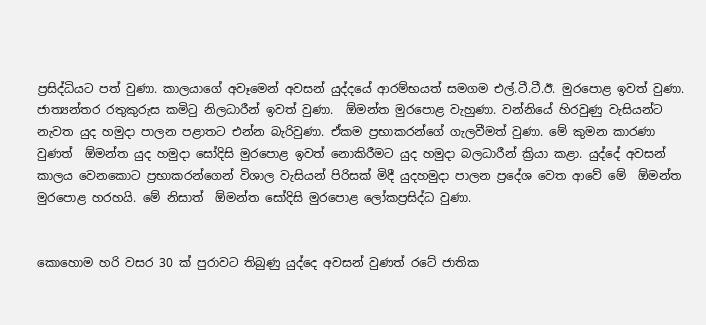ප්‍රසිද්ධියට පත් වුණා. කාලයාගේ අවෑමෙන් අවසන් යුද්දයේ ආරම්භයත් සමගම එල්.ටී.ටී.ඊ. මුරපොළ ඉවත් වුණා. ජාත්‍යන්තර රතුකුරුස කමිටු නිලධාරීන් ඉවත් වුණා.  ඕමන්ත මුරපොළ වැහුණා. වන්නියේ හිරවුණු වැසියන්ට නැවත යුද හමුදා පාලන පළාතට එන්න බැරිවුණා. ඒකම ප්‍රභාකරන්ගේ ගැලවීමත් වුණා. මේ කුමන කාරණා වුණත්  ඕමන්ත යුද හමුදා සෝදිසි මුරපොළ ඉවත් නොකිරීමට යුද හමුදා බලධාරීන් ක්‍රියා කළා. යුද්දේ අවසන් කාලය වෙනකොට ප්‍රභාකරන්ගෙන් විශාල වැසියන් පිරිසක් මිදී යුදහමුදා පාලන ප්‍රදේශ වෙත ආවේ මේ  ඕමන්ත මුරපොළ හරහයි. මේ නිසාත්  ඕමන්ත සෝදිසි මුරපොළ ලෝකප්‍රසිද්ධ වුණා.


කොහොම හරි වසර 30 ක් පුරාවට තිබුණු යුද්දෙ අවසන් වුණත් රටේ ජාතික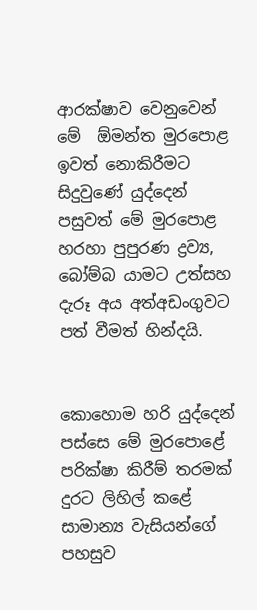ආරක්ෂාව වෙනුවෙන් මේ  ඕමන්ත මුරපොළ ඉවත් නොකිරීමට සිදුවුණේ යුද්දෙන් පසුවත් මේ මුරපොළ හරහා පුපුරණ ද්‍රව්‍ය, බෝම්බ යාමට උත්සහ දැරූ අය අත්අඩංගුවට පත් වීමත් හින්දයි.


කොහොම හරි යුද්දෙන් පස්සෙ මේ මුරපොළේ පරික්ෂා කිරීම් තරමක් දුරට ලිහිල් කළේ සාමාන්‍ය වැසියන්ගේ පහසුව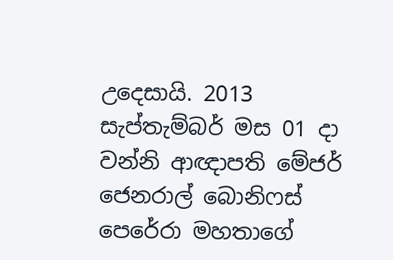උදෙසායි. 2013 සැප්තැම්බර් මස 01 දා වන්නි ආඥාපති මේජර් ජෙනරාල් බොනිෆස් පෙරේරා මහතාගේ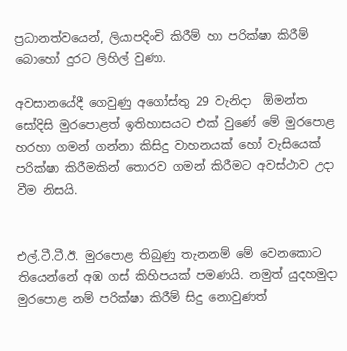ප්‍රධානත්වයෙන්, ලියාපදිංචි කිරීම් හා පරික්ෂා කිරීම් බොහෝ දුරට ලිහිල් වුණා.

අවසානයේදී ගෙවුණු අගෝස්තු 29 වැනිදා  ඕමන්ත සෝදිසි මුරපොළත් ඉතිහාසයට එක් වුණේ මේ මුරපොළ හරහා ගමන් ගන්නා කිසිදු වාහනයක් හෝ වැසියෙක් පරික්ෂා කිරීමකින් තොරව ගමන් කිරීමට අවස්ථාව උදා වීම නිසයි.


එල්.ටී.ටී.ඊ. මුරපොළ තිබුණු තැනනම් මේ වෙනකොට තියෙන්නේ අඹ ගස් කිහිපයක් පමණයි. නමුත් යුදහමුදා මුරපොළ නම් පරික්ෂා කිරීම් සිදු නොවුණත්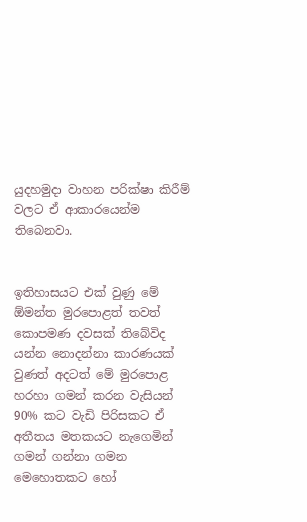යුදහමුදා වාහන පරික්ෂා කිරීම් වලට ඒ ආකාරයෙන්ම තිබෙනවා.


ඉතිහාසයට එක් වුණු මේ  ඕමන්ත මුරපොළත් තවත් කොපමණ දවසක් තිබේවිද යන්න නොදන්නා කාරණයක් වුණත් අදටත් මේ මුරපොළ හරහා ගමන් කරන වැසියන් 90% කට වැඩි පිරිසකට ඒ අතීතය මතකයට නැගෙමින් ගමන් ගන්නා ගමන මෙහොතකට හෝ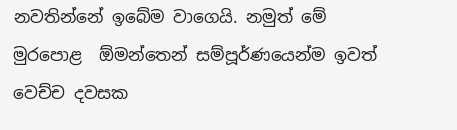නවතින්නේ ඉබේම වාගෙයි. නමුත් මේ මුරපොළ  ඕමන්තෙන් සම්පූර්ණයෙන්ම ඉවත් වෙච්ච දවසක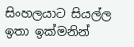සිංහලයාට සියල්ල ඉතා ඉක්මනින්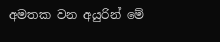අමතක වන අයුරින් මේ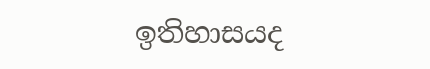ඉතිහාසයද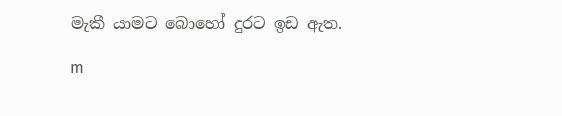මැකී යාමට බොහෝ දුරට ඉඩ ඇත.

m